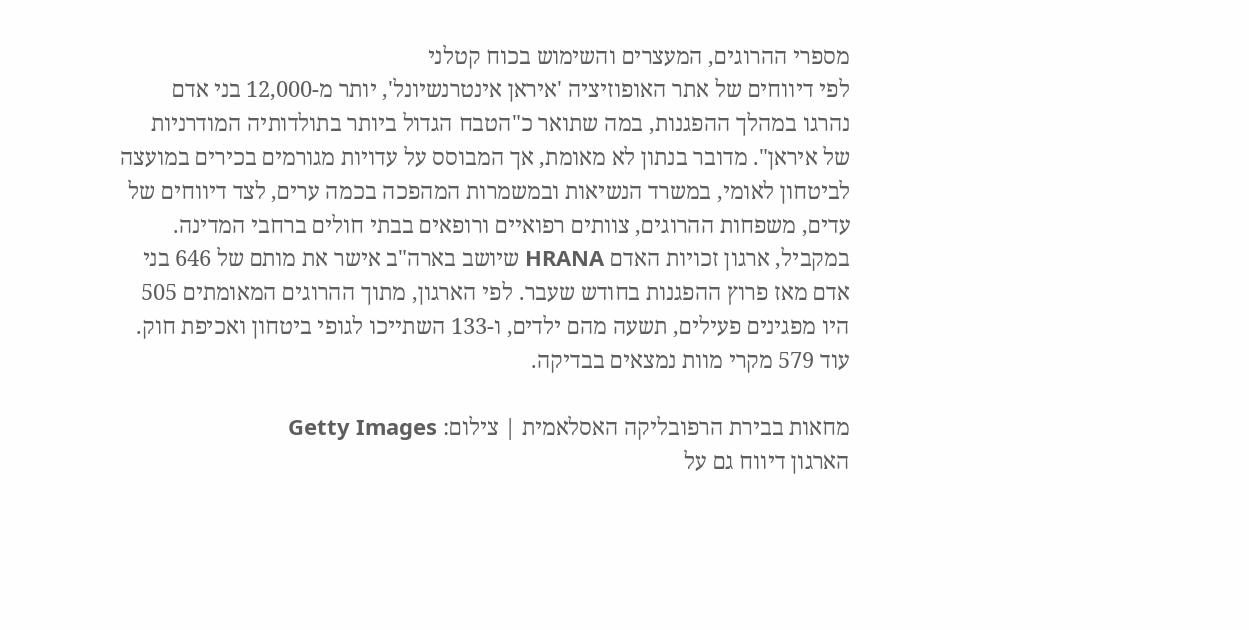מספרי ההרוגים, המעצרים והשימוש בכוח קטלני
לפי דיווחים של אתר האופוזיציה 'איראן אינטרנשיונל', יותר מ-12,000 בני אדם נהרגו במהלך ההפגנות, במה שתואר כ"הטבח הגדול ביותר בתולדותיה המודרניות של איראן". מדובר בנתון לא מאומת, אך המבוסס על עדויות מגורמים בכירים במועצה לביטחון לאומי, במשרד הנשיאות ובמשמרות המהפכה בכמה ערים, לצד דיווחים של עדים, משפחות ההרוגים, צוותים רפואיים ורופאים בבתי חולים ברחבי המדינה.
במקביל, ארגון זכויות האדם HRANA שיושב בארה"ב אישר את מותם של 646 בני אדם מאז פרוץ ההפגנות בחודש שעבר. לפי הארגון, מתוך ההרוגים המאומתים 505 היו מפגינים פעילים, תשעה מהם ילדים, ו-133 השתייכו לגופי ביטחון ואכיפת חוק. עוד 579 מקרי מוות נמצאים בבדיקה.

מחאות בבירת הרפובליקה האסלאמית | צילום: Getty Images
הארגון דיווח גם על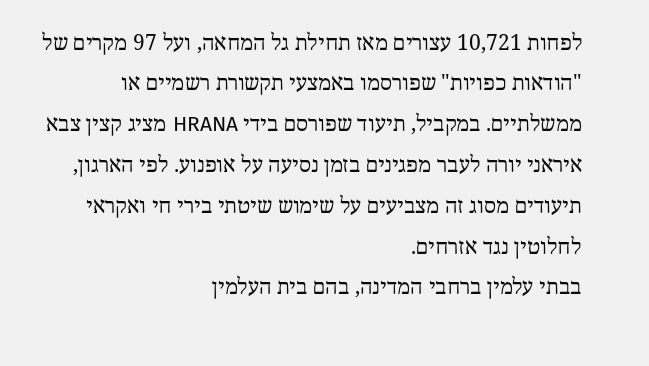לפחות 10,721 עצורים מאז תחילת גל המחאה, ועל 97 מקרים של "הודאות כפויות" שפורסמו באמצעי תקשורת רשמיים או ממשלתיים. במקביל, תיעוד שפורסם בידי HRANA מציג קצין צבא איראני יורה לעבר מפגינים בזמן נסיעה על אופנוע. לפי הארגון, תיעודים מסוג זה מצביעים על שימוש שיטתי בירי חי ואקראי לחלוטין נגד אזרחים.
בבתי עלמין ברחבי המדינה, בהם בית העלמין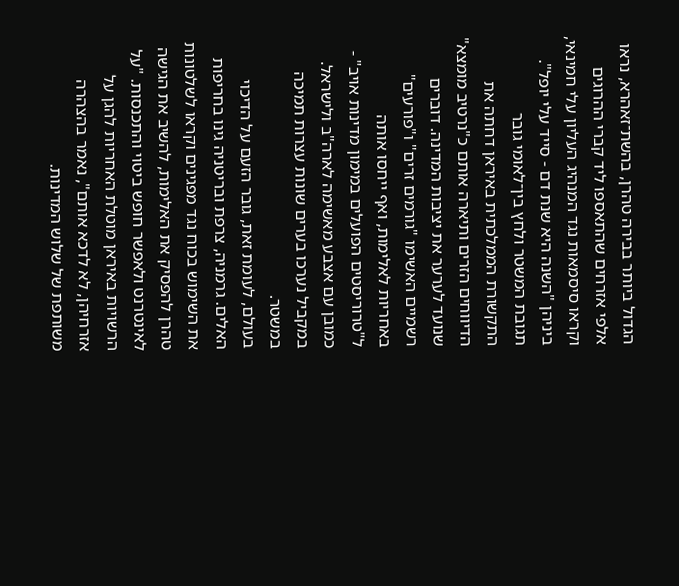הגדול ביותר בבירה טהרן, בהשת־זאהרא, נראו אלפי אזרחים שהתאספו ליד קברי ההרוגים וקראו סיסמאות נגד המנהיג העליון עלי חמינאי, ביניהן "השנה היא שנת דם - סייד עלי יופל".
תגובת המשטר ולחץ בין־לאומי גובר
התקשורת הממלכתית באיראן דחתה את הדיווחים הזרים ותיארה אותם כ"נרטיב מומצא" שנועד לערער את יציבות המדינה. דוברים רשמיים האשימו "גורמים זרים" ו"פורעים" באחריות לאלימות, ואף ייחסו אותה ל"טרוריסטים הפועלים במימון מדינות אויב" - כמובן עם אצבע מאשימה לארה"ב ולישראל. במקביל נערכו בערים שונות עצרות תמיכה במשטר.
בעולם, לעומת זאת, גובר הזעם על הדיכוי האלים. גרמניה, צרפת ובריטניה גינו בחריפות את השימוש בכוח נגד מפגינים וקראו לשלטונות טהרן להפסיק את האלימות, להשיב את הגישה לאינטרנט ולאפשר חופש ביטוי והתכנסות. "על הרשויות באיראן מוטלת האחריות להגן על אזרחיהן, לא לדכא אותם", נאמר בהצהרה משותפת של שלוש המדינות.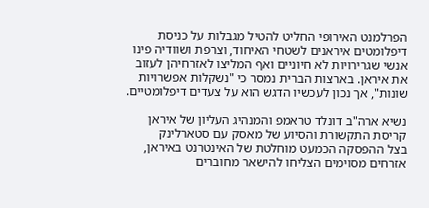הפרלמנט האירופי החליט להטיל מגבלות על כניסת דיפלומטים איראנים לשטחי האיחוד, וצרפת ושוודיה פינו אנשי שגרירויות לא חיוניים ואף המליצו לאזרחיהן לעזוב את איראן. בארצות הברית נמסר כי "נשקלות אפשרויות שונות", אך נכון לעכשיו הדגש הוא על צעדים דיפלומטיים.

נשיא ארה"ב דונלד טראמפ והמנהיג העליון של איראן
קריסת התקשורת והסיוע של מאסק עם סטארלינק
בצל ההפסקה הכמעט מוחלטת של האינטרנט באיראן, אזרחים מסוימים הצליחו להישאר מחוברים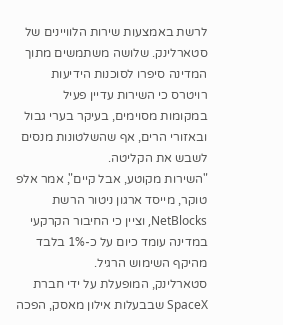לרשת באמצעות שירות הלוויינים של סטארלינק. שלושה משתמשים מתוך המדינה סיפרו לסוכנות הידיעות רויטרס כי השירות עדיין פעיל במקומות מסוימים, בעיקר בערי גבול ובאזורי הרים, אף שהשלטונות מנסים לשבש את הקליטה.
"השירות מקוטע, אבל קיים", אמר אלפ טוקר, מייסד ארגון ניטור הרשת NetBlocks, וציין כי החיבור הקרקעי במדינה עומד כיום על כ-1% בלבד מהיקף השימוש הרגיל.
סטארלינק, המופעלת על ידי חברת SpaceX שבבעלות אילון מאסק, הפכה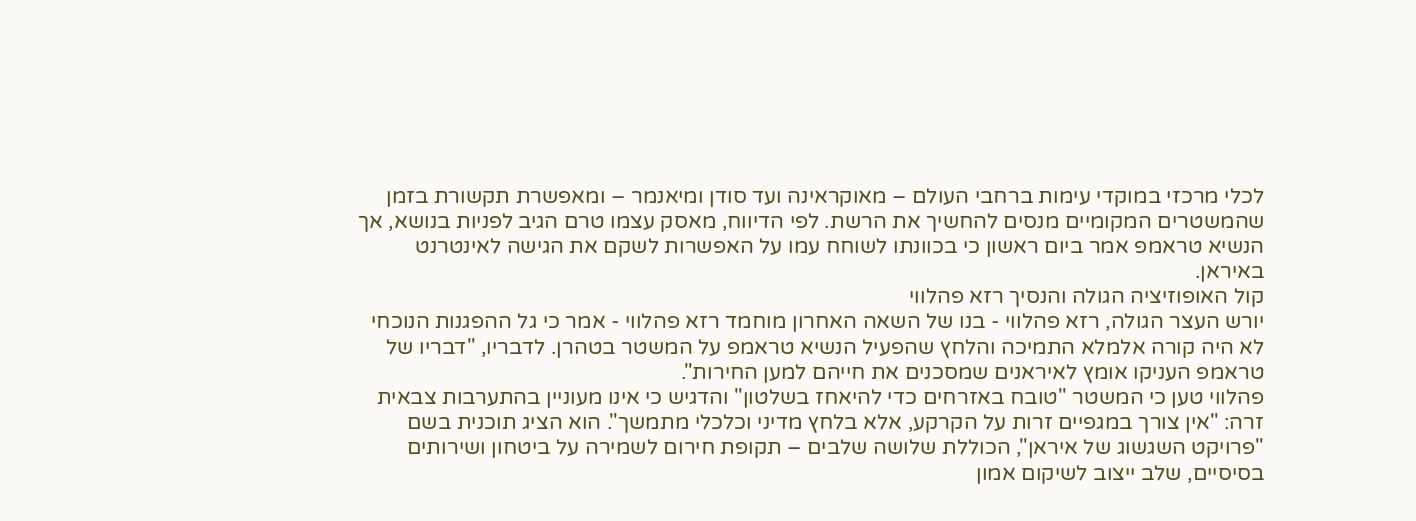לכלי מרכזי במוקדי עימות ברחבי העולם – מאוקראינה ועד סודן ומיאנמר – ומאפשרת תקשורת בזמן שהמשטרים המקומיים מנסים להחשיך את הרשת. לפי הדיווח, מאסק עצמו טרם הגיב לפניות בנושא, אך הנשיא טראמפ אמר ביום ראשון כי בכוונתו לשוחח עמו על האפשרות לשקם את הגישה לאינטרנט באיראן.
קול האופוזיציה הגולה והנסיך רזא פהלווי
יורש העצר הגולה, רזא פהלווי - בנו של השאה האחרון מוחמד רזא פהלווי - אמר כי גל ההפגנות הנוכחי לא היה קורה אלמלא התמיכה והלחץ שהפעיל הנשיא טראמפ על המשטר בטהרן. לדבריו, "דבריו של טראמפ העניקו אומץ לאיראנים שמסכנים את חייהם למען החירות".
פהלווי טען כי המשטר "טובח באזרחים כדי להיאחז בשלטון" והדגיש כי אינו מעוניין בהתערבות צבאית זרה: "אין צורך במגפיים זרות על הקרקע, אלא בלחץ מדיני וכלכלי מתמשך". הוא הציג תוכנית בשם "פרויקט השגשוג של איראן", הכוללת שלושה שלבים – תקופת חירום לשמירה על ביטחון ושירותים בסיסיים, שלב ייצוב לשיקום אמון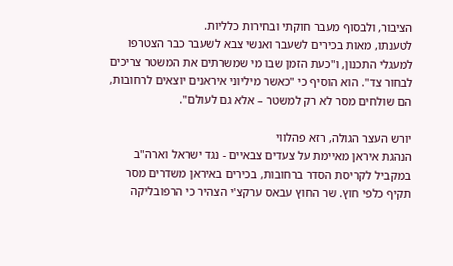הציבור, ולבסוף מעבר חוקתי ובחירות כלליות.
לטענתו, מאות בכירים לשעבר ואנשי צבא לשעבר כבר הצטרפו למעגלי התכנון, ו"כעת הזמן שבו מי שמשרתים את המשטר צריכים לבחור צד". הוא הוסיף כי "כאשר מיליוני איראנים יוצאים לרחובות, הם שולחים מסר לא רק למשטר – אלא גם לעולם".

יורש העצר הגולה, רזא פהלווי
הנהגת איראן מאיימת על צעדים צבאיים - נגד ישראל וארה"ב
במקביל לקריסת הסדר ברחובות, בכירים באיראן משדרים מסר תקיף כלפי חוץ. שר החוץ עבאס ערקצ'י הצהיר כי הרפובליקה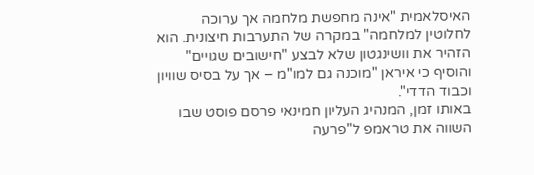האיסלאמית "אינה מחפשת מלחמה אך ערוכה לחלוטין למלחמה" במקרה של התערבות חיצונית. הוא הזהיר את וושינגטון שלא לבצע "חישובים שגויים" והוסיף כי איראן "מוכנה גם למו"מ – אך על בסיס שוויון וכבוד הדדי".
באותו זמן, המנהיג העליון חמינאי פרסם פוסט שבו השווה את טראמפ ל"פרעה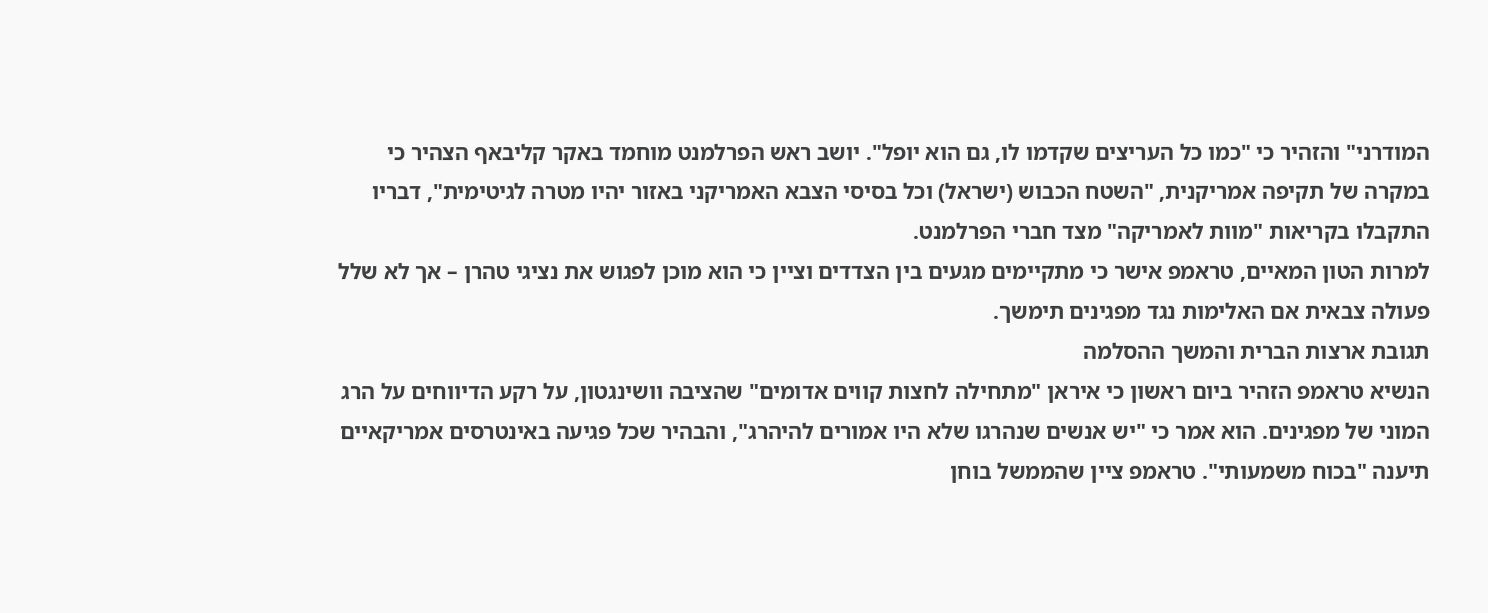המודרני" והזהיר כי "כמו כל העריצים שקדמו לו, גם הוא יופל". יושב ראש הפרלמנט מוחמד באקר קליבאף הצהיר כי במקרה של תקיפה אמריקנית, "השטח הכבוש (ישראל) וכל בסיסי הצבא האמריקני באזור יהיו מטרה לגיטימית", דבריו התקבלו בקריאות "מוות לאמריקה" מצד חברי הפרלמנט.
למרות הטון המאיים, טראמפ אישר כי מתקיימים מגעים בין הצדדים וציין כי הוא מוכן לפגוש את נציגי טהרן – אך לא שלל פעולה צבאית אם האלימות נגד מפגינים תימשך.
תגובת ארצות הברית והמשך ההסלמה
הנשיא טראמפ הזהיר ביום ראשון כי איראן "מתחילה לחצות קווים אדומים" שהציבה וושינגטון, על רקע הדיווחים על הרג המוני של מפגינים. הוא אמר כי "יש אנשים שנהרגו שלא היו אמורים להיהרג", והבהיר שכל פגיעה באינטרסים אמריקאיים תיענה "בכוח משמעותי". טראמפ ציין שהממשל בוחן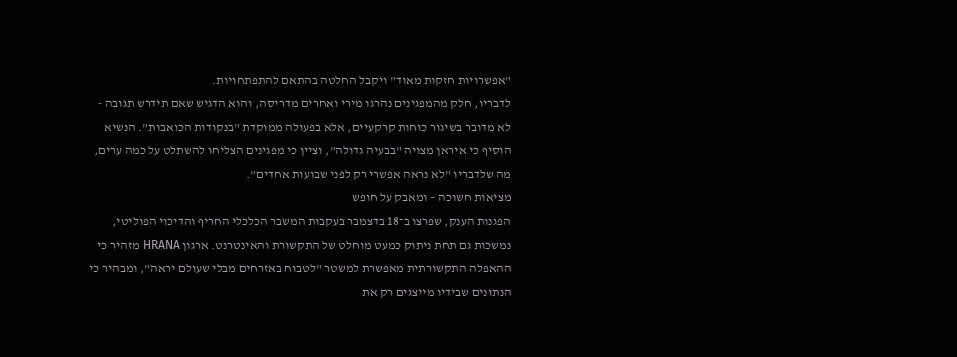"אפשרויות חזקות מאוד" ויקבל החלטה בהתאם להתפתחויות.
לדבריו, חלק מהמפגינים נהרגו מירי ואחרים מדריסה, והוא הדגיש שאם תידרש תגובה - לא מדובר בשיגור כוחות קרקעיים, אלא בפעולה ממוקדת "בנקודות הכואבות". הנשיא הוסיף כי איראן מצויה "בבעיה גדולה", וציין כי מפגינים הצליחו להשתלט על כמה ערים, מה שלדבריו "לא נראה אפשרי רק לפני שבועות אחדים".
מציאות חשוכה – ומאבק על חופש
הפגנות הענק, שפרצו ב־18 בדצמבר בעקבות המשבר הכלכלי החריף והדיכוי הפוליטי, נמשכות גם תחת ניתוק כמעט מוחלט של התקשורת והאינטרנט. ארגון HRANA מזהיר כי ההאפלה התקשורתית מאפשרת למשטר "לטבוח באזרחים מבלי שעולם יראה", ומבהיר כי הנתונים שבידיו מייצגים רק את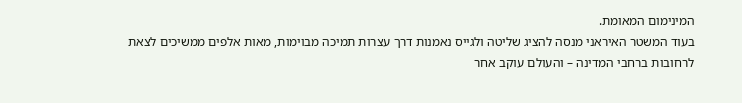המינימום המאומת.
בעוד המשטר האיראני מנסה להציג שליטה ולגייס נאמנות דרך עצרות תמיכה מבוימות, מאות אלפים ממשיכים לצאת לרחובות ברחבי המדינה – והעולם עוקב אחר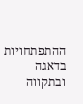ההתפתחויות בדאגה ובתקווה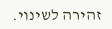זהירה לשינוי.